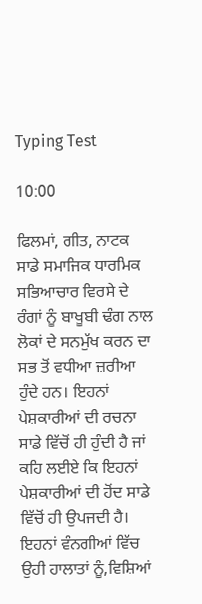Typing Test

10:00

ਫਿਲਮਾਂ, ਗੀਤ, ਨਾਟਕ ਸਾਡੇ ਸਮਾਜਿਕ ਧਾਰਮਿਕ ਸਭਿਆਚਾਰ ਵਿਰਸੇ ਦੇ ਰੰਗਾਂ ਨੂੰ ਬਾਖੂਬੀ ਢੰਗ ਨਾਲ ਲੋਕਾਂ ਦੇ ਸਨਮੁੱਖ ਕਰਨ ਦਾ ਸਭ ਤੋਂ ਵਧੀਆ ਜ਼ਰੀਆ ਹੁੰਦੇ ਹਨ। ਇਹਨਾਂ ਪੇਸ਼ਕਾਰੀਆਂ ਦੀ ਰਚਨਾ ਸਾਡੇ ਵਿੱਚੋਂ ਹੀ ਹੁੰਦੀ ਹੈ ਜਾਂ ਕਹਿ ਲਈਏ ਕਿ ਇਹਨਾਂ ਪੇਸ਼ਕਾਰੀਆਂ ਦੀ ਹੋਂਦ ਸਾਡੇ ਵਿੱਚੋਂ ਹੀ ਉਪਜਦੀ ਹੈ। ਇਹਨਾਂ ਵੰਨਗੀਆਂ ਵਿੱਚ ਉਹੀ ਹਾਲਾਤਾਂ ਨੂੰ,ਵਿਸ਼ਿਆਂ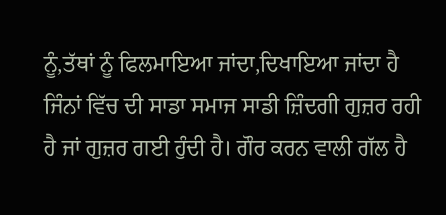ਨੂੰ,ਤੱਥਾਂ ਨੂੰ ਫਿਲਮਾਇਆ ਜਾਂਦਾ,ਦਿਖਾਇਆ ਜਾਂਦਾ ਹੈ ਜਿੰਨਾਂ ਵਿੱਚ ਦੀ ਸਾਡਾ ਸਮਾਜ ਸਾਡੀ ਜ਼ਿੰਦਗੀ ਗੁਜ਼ਰ ਰਹੀ ਹੈ ਜਾਂ ਗੁਜ਼ਰ ਗਈ ਹੁੰਦੀ ਹੈ। ਗੌਰ ਕਰਨ ਵਾਲੀ ਗ‌ੱਲ ਹੈ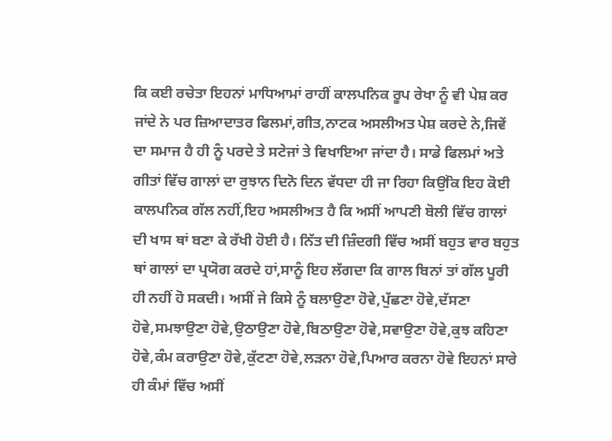ਕਿ ਕਈ ਰਚੇਤਾ ਇਹਨਾਂ ਮਾਧਿਆਮਾਂ ਰਾਹੀਂ ਕਾਲਪਨਿਕ ਰੂਪ ਰੇਖਾ ਨੂੰ ਵੀ ਪੇਸ਼ ਕਰ ਜਾਂਦੇ ਨੇ ਪਰ ਜ਼ਿਆਦਾਤਰ ਫਿਲਮਾਂ,ਗੀਤ,ਨਾਟਕ ਅਸਲੀਅਤ ਪੇਸ਼ ਕਰਦੇ ਨੇ,ਜਿਵੇਂ ਦਾ ਸਮਾਜ ਹੈ ਹੀ ਨੂੰ ਪਰਦੇ ਤੇ ਸਟੇਜਾਂ ਤੇ ਵਿਖਾਇਆ ਜਾਂਦਾ ਹੈ। ਸਾਡੇ ਫਿਲਮਾਂ ਅਤੇ ਗੀਤਾਂ ਵਿੱਚ ਗਾਲਾਂ ਦਾ ਰੁਝਾਨ ਦਿਨੋ ਦਿਨ ਵੱਧਦਾ ਹੀ ਜਾ ਰਿਹਾ ਕਿਉਂਕਿ ਇਹ ਕੋਈ ਕਾਲਪਨਿਕ ਗੱਲ ਨਹੀਂ,ਇਹ ਅਸਲੀਅਤ ਹੈ ਕਿ ਅਸੀਂ ਆਪਣੀ ਬੋਲੀ ਵਿੱਚ ਗਾਲਾਂ ਦੀ ਖਾਸ ਥਾਂ ਬਣਾ ਕੇ ਰੱਖੀ ਹੋਈ ਹੈ। ਨਿੱਤ ਦੀ ਜ਼ਿੰਦਗੀ ਵਿੱਚ ਅਸੀਂ ਬਹੁਤ ਵਾਰ ਬਹੁਤ ਥਾਂ ਗਾਲਾਂ ਦਾ ਪ੍ਰਯੋਗ ਕਰਦੇ ਹਾਂ,ਸਾਨੂੰ ਇਹ ਲੱਗਦਾ ਕਿ ਗਾਲ ਬਿਨਾਂ ਤਾਂ ਗੱਲ ਪੂਰੀ ਹੀ ਨਹੀਂ ਹੋ ਸਕਦੀ। ਅਸੀਂ ਜੇ ਕਿਸੇ ਨੂੰ ਬਲਾਉਣਾ ਹੋਵੇ,ਪੁੱਛਣਾ ਹੋਵੇ,ਦੱਸਣਾ ਹੋਵੇ,ਸਮਝਾਉਣਾ ਹੋਵੇ,ਉਠਾਉਣਾ ਹੋਵੇ,ਬਿਠਾਉਣਾ ਹੋਵੇ,ਸਵਾਉਣਾ ਹੋਵੇ,ਕੁਝ ਕਹਿਣਾ ਹੋਵੇ,ਕੰਮ ਕਰਾਉਣਾ ਹੋਵੇ,ਕੁੱਟਣਾ ਹੋਵੇ,ਲੜਨਾ ਹੋਵੇ,ਪਿਆਰ ਕਰਨਾ ਹੋਵੇ ਇਹਨਾਂ ਸਾਰੇ ਹੀ ਕੰਮਾਂ ਵਿੱਚ ਅਸੀਂ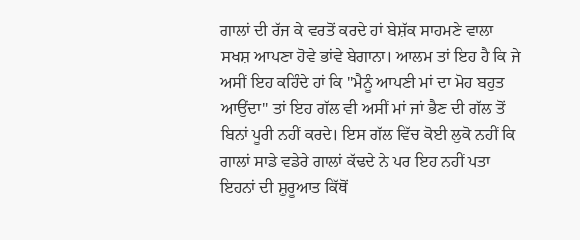ਗਾਲਾਂ ਦੀ ਰੱਜ ਕੇ ਵਰਤੋਂ ਕਰਦੇ ਹਾਂ ਬੇਸ਼ੱਕ ਸਾਹਮਣੇ ਵਾਲਾ ਸਖਸ਼ ਆਪਣਾ ਹੋਵੇ ਭਾਂਵੇ ਬੇਗਾਨਾ। ਆਲਮ ਤਾਂ ਇਹ ਹੈ ਕਿ ਜੇ ਅਸੀਂ ਇਹ ਕਹਿੰਦੇ ਹਾਂ ਕਿ "ਮੈਨੂੰ ਆਪਣੀ ਮਾਂ ਦਾ ਮੋਹ ਬਹੁਤ ਆਉਂਦਾ" ਤਾਂ ਇਹ ਗੱਲ ਵੀ ਅਸੀਂ ਮਾਂ ਜਾਂ ਭੈਣ ਦੀ ਗੱਲ ਤੋਂ ਬਿਨਾਂ ਪੂਰੀ ਨਹੀਂ ਕਰਦੇ। ਇਸ ਗੱਲ ਵਿੱਚ ਕੋਈ ਲੁਕੋ ਨਹੀਂ ਕਿ ਗਾਲਾਂ ਸਾਡੇ ਵਡੇਰੇ ਗਾਲਾਂ ਕੱਢਦੇ ਨੇ ਪਰ ਇਹ ਨਹੀਂ ਪਤਾ ਇਹਨਾਂ ਦੀ ਸ਼ੁਰੂਆਤ ਕਿੱਥੋਂ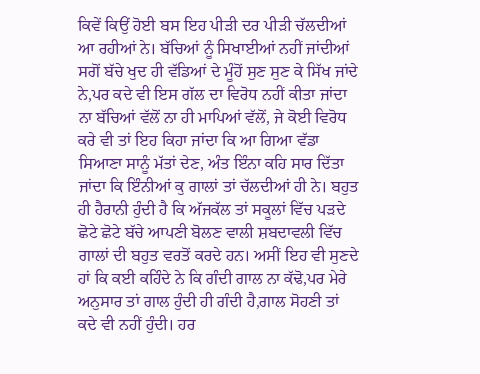ਕਿਵੇਂ ਕਿਉਂ ਹੋਈ ਬਸ ਇਹ ਪੀੜੀ ਦਰ ਪੀੜੀ ਚੱਲਦੀਆਂ ਆ ਰਹੀਆਂ ਨੇ। ਬੱਚਿਆਂ ਨੂੰ ਸਿਖਾਈਆਂ ਨਹੀਂ ਜਾਂਦੀਆਂ ਸਗੋਂ ਬੱਚੇ ਖੁਦ ਹੀ ਵੱਡਿਆਂ ਦੇ ਮੂੰਹੋਂ ਸੁਣ ਸੁਣ ਕੇ ਸਿੱਖ ਜਾਂਦੇ ਨੇ,ਪਰ ਕਦੇ ਵੀ ਇਸ ਗੱਲ ਦਾ ਵਿਰੋਧ ਨਹੀਂ ਕੀਤਾ ਜਾਂਦਾ ਨਾ ਬੱਚਿਆਂ ਵੱਲੋਂ ਨਾ ਹੀ ਮਾਪਿਆਂ ਵੱਲੋਂ, ਜੇ ਕੋਈ ਵਿਰੋਧ ਕਰੇ ਵੀ ਤਾਂ ਇਹ ਕਿਹਾ ਜਾਂਦਾ ਕਿ ਆ ਗਿਆ ਵੱਡਾ ਸਿਆਣਾ ਸਾਨੂੰ ਮੱਤਾਂ ਦੇਣ, ਅੰਤ ਇੰਨਾ ਕਹਿ ਸਾਰ ਦਿੱਤਾ ਜਾਂਦਾ ਕਿ ਇੰਨੀਆਂ ਕੁ ਗਾਲਾਂ ਤਾਂ ਚੱਲਦੀਆਂ ਹੀ ਨੇ। ਬਹੁਤ ਹੀ ਹੈਰਾਨੀ ਹੁੰਦੀ ਹੈ ਕਿ ਅੱਜਕੱਲ ਤਾਂ ਸਕੂਲਾਂ ਵਿੱਚ ਪੜਦੇ ਛੋਟੇ ਛੋਟੇ ਬੱਚੇ ਆਪਣੀ ਬੋਲਣ ਵਾਲੀ ਸ਼ਬਦਾਵਲੀ ਵਿੱਚ ਗਾਲਾਂ ਦੀ ਬਹੁਤ ਵਰਤੋਂ ਕਰਦੇ ਹਨ। ਅਸੀਂ ਇਹ ਵੀ ਸੁਣਦੇ ਹਾਂ ਕਿ ਕਈ ਕਹਿੰਦੇ ਨੇ ਕਿ ਗੰਦੀ ਗਾਲ ਨਾ ਕੱਢੋ,ਪਰ ਮੇਰੇ ਅਨੁਸਾਰ ਤਾਂ ਗਾਲ ਹੁੰਦੀ ਹੀ ਗੰਦੀ ਹੈ,ਗਾਲ ਸੋਹਣੀ ਤਾਂ ਕਦੇ ਵੀ ਨਹੀਂ ਹੁੰਦੀ। ਹਰ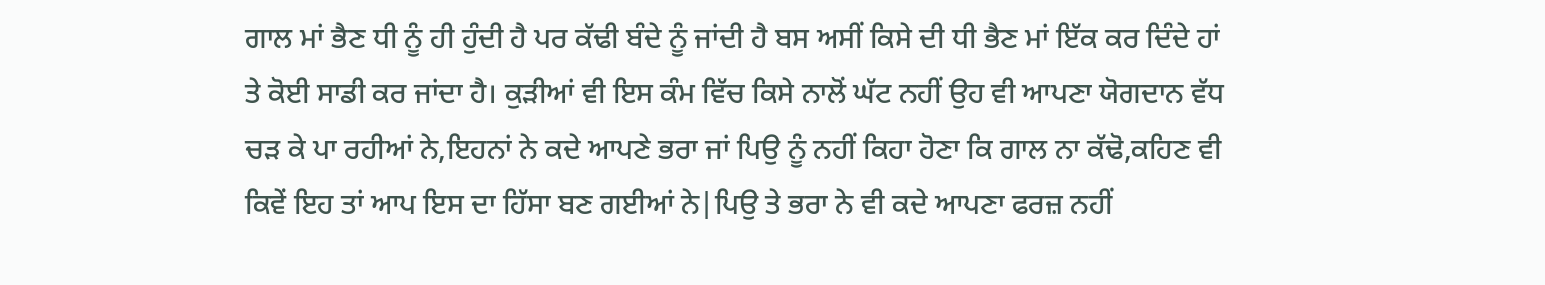ਗਾਲ ਮਾਂ ਭੈਣ ਧੀ ਨੂੰ ਹੀ ਹੁੰਦੀ ਹੈ ਪਰ ਕੱਢੀ ਬੰਦੇ ਨੂੰ ਜਾਂਦੀ ਹੈ ਬਸ ਅਸੀਂ ਕਿਸੇ ਦੀ ਧੀ ਭੈਣ ਮਾਂ ਇੱਕ ਕਰ ਦਿੰਦੇ ਹਾਂ ਤੇ ਕੋਈ ਸਾਡੀ ਕਰ ਜਾਂਦਾ ਹੈ। ਕੁੜੀਆਂ ਵੀ ਇਸ ਕੰਮ ਵਿੱਚ ਕਿਸੇ ਨਾਲੋਂ ਘੱਟ ਨਹੀਂ ਉਹ ਵੀ ਆਪਣਾ ਯੋਗਦਾਨ ਵੱਧ ਚੜ ਕੇ ਪਾ ਰਹੀਆਂ ਨੇ,ਇਹਨਾਂ ਨੇ ਕਦੇ ਆਪਣੇ ਭਰਾ ਜਾਂ ਪਿਉ ਨੂੰ ਨਹੀਂ ਕਿਹਾ ਹੋਣਾ ਕਿ ਗਾਲ ਨਾ ਕੱਢੋ,ਕਹਿਣ ਵੀ ਕਿਵੇਂ ਇਹ ਤਾਂ ਆਪ ਇਸ ਦਾ ਹਿੱਸਾ ਬਣ ਗਈਆਂ ਨੇ|ਪਿਉ ਤੇ ਭਰਾ ਨੇ ਵੀ ਕਦੇ ਆਪਣਾ ਫਰਜ਼ ਨਹੀਂ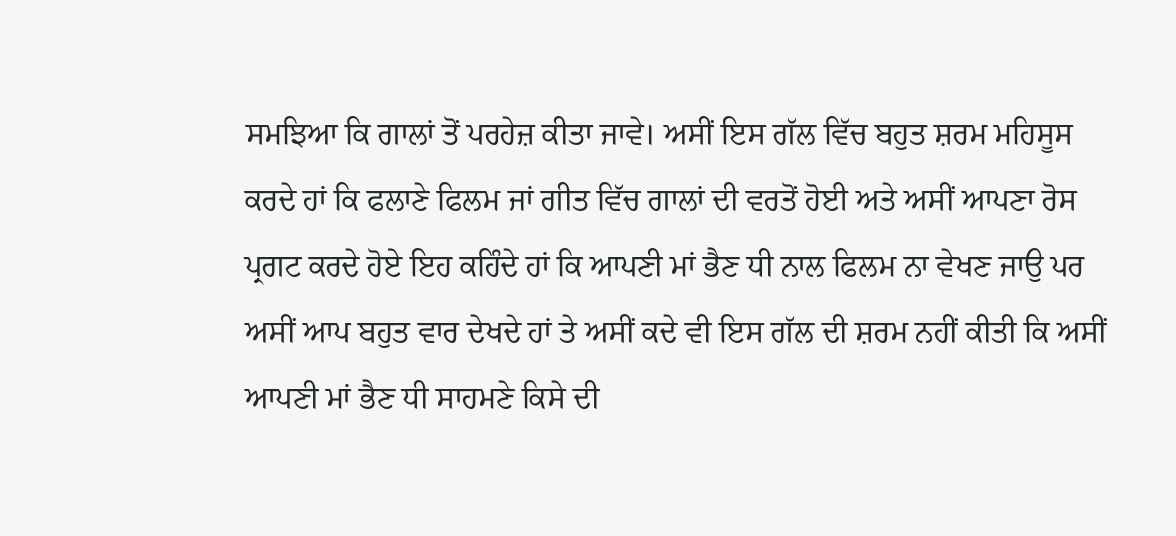ਸਮਝਿਆ ਕਿ ਗਾਲਾਂ ਤੋਂ ਪਰਹੇਜ਼ ਕੀਤਾ ਜਾਵੇ। ਅਸੀਂ ਇਸ ਗੱਲ ਵਿੱਚ ਬਹੁਤ ਸ਼ਰਮ ਮਹਿਸੂਸ ਕਰਦੇ ਹਾਂ ਕਿ ਫਲਾਣੇ ਫਿਲਮ ਜਾਂ ਗੀਤ ਵਿੱਚ ਗਾਲਾਂ ਦੀ ਵਰਤੋਂ ਹੋਈ ਅਤੇ ਅਸੀਂ ਆਪਣਾ ਰੋਸ ਪ੍ਰਗਟ ਕਰਦੇ ਹੋਏ ਇਹ ਕਹਿੰਦੇ ਹਾਂ ਕਿ ਆਪਣੀ ਮਾਂ ਭੈਣ ਧੀ ਨਾਲ ਫਿਲਮ ਨਾ ਵੇਖਣ ਜਾਉ ਪਰ ਅਸੀਂ ਆਪ ਬਹੁਤ ਵਾਰ ਦੇਖਦੇ ਹਾਂ ਤੇ ਅਸੀਂ ਕਦੇ ਵੀ ਇਸ ਗੱਲ ਦੀ ਸ਼ਰਮ ਨਹੀਂ ਕੀਤੀ ਕਿ ਅਸੀਂ ਆਪਣੀ ਮਾਂ ਭੈਣ ਧੀ ਸਾਹਮਣੇ ਕਿਸੇ ਦੀ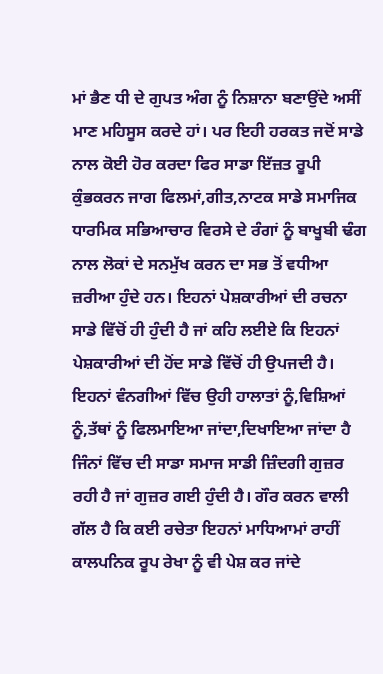ਮਾਂ ਭੈਣ ਧੀ ਦੇ ਗੁਪਤ ਅੰਗ ਨੂੰ ਨਿਸ਼ਾਨਾ ਬਣਾਉਂਦੇ ਅਸੀਂ ਮਾਣ ਮਹਿਸੂਸ ਕਰਦੇ ਹਾਂ। ਪਰ ਇਹੀ ਹਰਕਤ ਜਦੋਂ ਸਾਡੇ ਨਾਲ ਕੋਈ ਹੋਰ ਕਰਦਾ ਫਿਰ ਸਾਡਾ ਇੱਜ਼ਤ ਰੂਪੀ ਕੁੰਭਕਰਨ ਜਾਗ ਫਿਲਮਾਂ,ਗੀਤ,ਨਾਟਕ ਸਾਡੇ ਸਮਾਜਿਕ ਧਾਰਮਿਕ ਸਭਿਆਚਾਰ ਵਿਰਸੇ ਦੇ ਰੰਗਾਂ ਨੂੰ ਬਾਖੂਬੀ ਢੰਗ ਨਾਲ ਲੋਕਾਂ ਦੇ ਸਨਮੁੱਖ ਕਰਨ ਦਾ ਸਭ ਤੋਂ ਵਧੀਆ ਜ਼ਰੀਆ ਹੁੰਦੇ ਹਨ। ਇਹਨਾਂ ਪੇਸ਼ਕਾਰੀਆਂ ਦੀ ਰਚਨਾ ਸਾਡੇ ਵਿੱਚੋਂ ਹੀ ਹੁੰਦੀ ਹੈ ਜਾਂ ਕਹਿ ਲਈਏ ਕਿ ਇਹਨਾਂ ਪੇਸ਼ਕਾਰੀਆਂ ਦੀ ਹੋਂਦ ਸਾਡੇ ਵਿੱਚੋਂ ਹੀ ਉਪਜਦੀ ਹੈ। ਇਹਨਾਂ ਵੰਨਗੀਆਂ ਵਿੱਚ ਉਹੀ ਹਾਲਾਤਾਂ ਨੂੰ,ਵਿਸ਼ਿਆਂ ਨੂੰ,ਤੱਥਾਂ ਨੂੰ ਫਿਲਮਾਇਆ ਜਾਂਦਾ,ਦਿਖਾਇਆ ਜਾਂਦਾ ਹੈ ਜਿੰਨਾਂ ਵਿੱਚ ਦੀ ਸਾਡਾ ਸਮਾਜ ਸਾਡੀ ਜ਼ਿੰਦਗੀ ਗੁਜ਼ਰ ਰਹੀ ਹੈ ਜਾਂ ਗੁਜ਼ਰ ਗਈ ਹੁੰਦੀ ਹੈ। ਗੌਰ ਕਰਨ ਵਾਲੀ ਗ‌ੱਲ ਹੈ ਕਿ ਕਈ ਰਚੇਤਾ ਇਹਨਾਂ ਮਾਧਿਆਮਾਂ ਰਾਹੀਂ ਕਾਲਪਨਿਕ ਰੂਪ ਰੇਖਾ ਨੂੰ ਵੀ ਪੇਸ਼ ਕਰ ਜਾਂਦੇ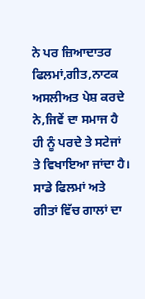ਨੇ ਪਰ ਜ਼ਿਆਦਾਤਰ ਫਿਲਮਾਂ,ਗੀਤ,ਨਾਟਕ ਅਸਲੀਅਤ ਪੇਸ਼ ਕਰਦੇ ਨੇ,ਜਿਵੇਂ ਦਾ ਸਮਾਜ ਹੈ ਹੀ ਨੂੰ ਪਰਦੇ ਤੇ ਸਟੇਜਾਂ ਤੇ ਵਿਖਾਇਆ ਜਾਂਦਾ ਹੈ। ਸਾਡੇ ਫਿਲਮਾਂ ਅਤੇ ਗੀਤਾਂ ਵਿੱਚ ਗਾਲਾਂ ਦਾ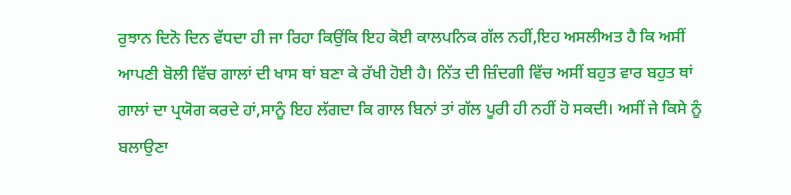ਰੁਝਾਨ ਦਿਨੋ ਦਿਨ ਵੱਧਦਾ ਹੀ ਜਾ ਰਿਹਾ ਕਿਉਂਕਿ ਇਹ ਕੋਈ ਕਾਲਪਨਿਕ ਗੱਲ ਨਹੀਂ,ਇਹ ਅਸਲੀਅਤ ਹੈ ਕਿ ਅਸੀਂ ਆਪਣੀ ਬੋਲੀ ਵਿੱਚ ਗਾਲਾਂ ਦੀ ਖਾਸ ਥਾਂ ਬਣਾ ਕੇ ਰੱਖੀ ਹੋਈ ਹੈ। ਨਿੱਤ ਦੀ ਜ਼ਿੰਦਗੀ ਵਿੱਚ ਅਸੀਂ ਬਹੁਤ ਵਾਰ ਬਹੁਤ ਥਾਂ ਗਾਲਾਂ ਦਾ ਪ੍ਰਯੋਗ ਕਰਦੇ ਹਾਂ,ਸਾਨੂੰ ਇਹ ਲੱਗਦਾ ਕਿ ਗਾਲ ਬਿਨਾਂ ਤਾਂ ਗੱਲ ਪੂਰੀ ਹੀ ਨਹੀਂ ਹੋ ਸਕਦੀ। ਅਸੀਂ ਜੇ ਕਿਸੇ ਨੂੰ ਬਲਾਉਣਾ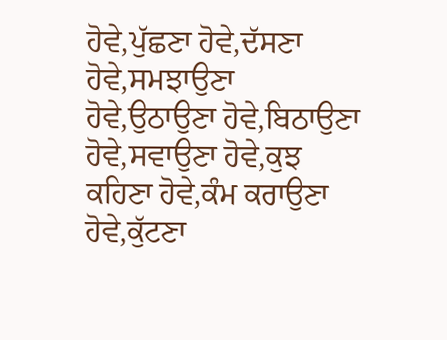ਹੋਵੇ,ਪੁੱਛਣਾ ਹੋਵੇ,ਦੱਸਣਾ ਹੋਵੇ,ਸਮਝਾਉਣਾ ਹੋਵੇ,ਉਠਾਉਣਾ ਹੋਵੇ,ਬਿਠਾਉਣਾ ਹੋਵੇ,ਸਵਾਉਣਾ ਹੋਵੇ,ਕੁਝ ਕਹਿਣਾ ਹੋਵੇ,ਕੰਮ ਕਰਾਉਣਾ ਹੋਵੇ,ਕੁੱਟਣਾ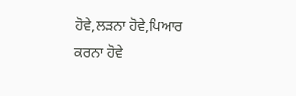ਹੋਵੇ,ਲੜਨਾ ਹੋਵੇ,ਪਿਆਰ ਕਰਨਾ ਹੋਵੇ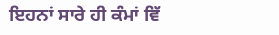ਇਹਨਾਂ ਸਾਰੇ ਹੀ ਕੰਮਾਂ ਵਿੱ